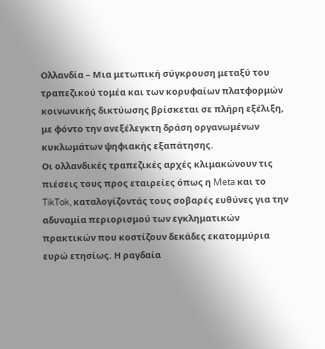Ολλανδία – Μια μετωπική σύγκρουση μεταξύ του τραπεζικού τομέα και των κορυφαίων πλατφορμών κοινωνικής δικτύωσης βρίσκεται σε πλήρη εξέλιξη, με φόντο την ανεξέλεγκτη δράση οργανωμένων κυκλωμάτων ψηφιακής εξαπάτησης.
Οι ολλανδικές τραπεζικές αρχές κλιμακώνουν τις πιέσεις τους προς εταιρείες όπως η Meta και το TikTok, καταλογίζοντάς τους σοβαρές ευθύνες για την αδυναμία περιορισμού των εγκληματικών πρακτικών που κοστίζουν δεκάδες εκατομμύρια ευρώ ετησίως. Η ραγδαία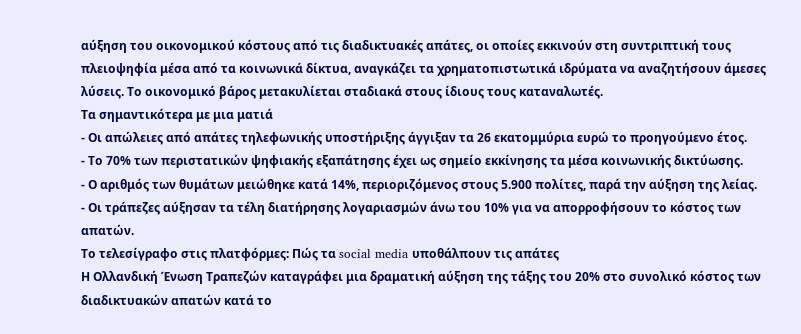αύξηση του οικονομικού κόστους από τις διαδικτυακές απάτες, οι οποίες εκκινούν στη συντριπτική τους πλειοψηφία μέσα από τα κοινωνικά δίκτυα, αναγκάζει τα χρηματοπιστωτικά ιδρύματα να αναζητήσουν άμεσες λύσεις. Το οικονομικό βάρος μετακυλίεται σταδιακά στους ίδιους τους καταναλωτές.
Τα σημαντικότερα με μια ματιά
- Οι απώλειες από απάτες τηλεφωνικής υποστήριξης άγγιξαν τα 26 εκατομμύρια ευρώ το προηγούμενο έτος.
- Το 70% των περιστατικών ψηφιακής εξαπάτησης έχει ως σημείο εκκίνησης τα μέσα κοινωνικής δικτύωσης.
- Ο αριθμός των θυμάτων μειώθηκε κατά 14%, περιοριζόμενος στους 5.900 πολίτες, παρά την αύξηση της λείας.
- Οι τράπεζες αύξησαν τα τέλη διατήρησης λογαριασμών άνω του 10% για να απορροφήσουν το κόστος των απατών.
Το τελεσίγραφο στις πλατφόρμες: Πώς τα social media υποθάλπουν τις απάτες
Η Ολλανδική Ένωση Τραπεζών καταγράφει μια δραματική αύξηση της τάξης του 20% στο συνολικό κόστος των διαδικτυακών απατών κατά το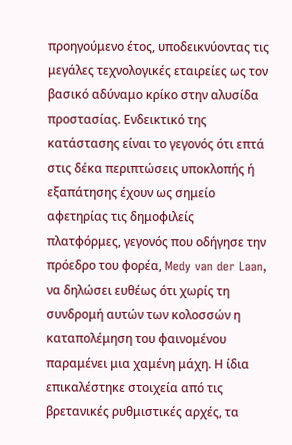προηγούμενο έτος, υποδεικνύοντας τις μεγάλες τεχνολογικές εταιρείες ως τον βασικό αδύναμο κρίκο στην αλυσίδα προστασίας. Ενδεικτικό της κατάστασης είναι το γεγονός ότι επτά στις δέκα περιπτώσεις υποκλοπής ή εξαπάτησης έχουν ως σημείο αφετηρίας τις δημοφιλείς πλατφόρμες, γεγονός που οδήγησε την πρόεδρο του φορέα, Medy van der Laan, να δηλώσει ευθέως ότι χωρίς τη συνδρομή αυτών των κολοσσών η καταπολέμηση του φαινομένου παραμένει μια χαμένη μάχη. Η ίδια επικαλέστηκε στοιχεία από τις βρετανικές ρυθμιστικές αρχές, τα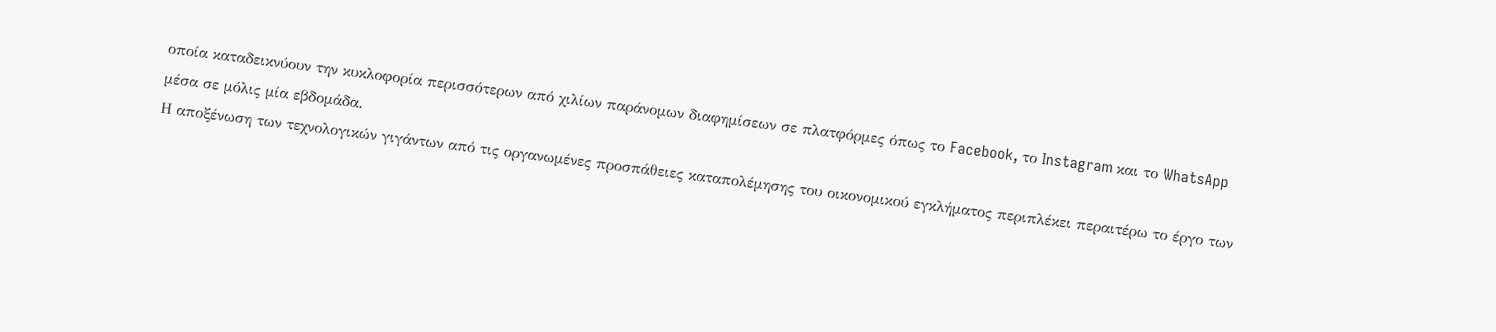οποία καταδεικνύουν την κυκλοφορία περισσότερων από χιλίων παράνομων διαφημίσεων σε πλατφόρμες όπως το Facebook, το Instagram και το WhatsApp μέσα σε μόλις μία εβδομάδα.
Η αποξένωση των τεχνολογικών γιγάντων από τις οργανωμένες προσπάθειες καταπολέμησης του οικονομικού εγκλήματος περιπλέκει περαιτέρω το έργο των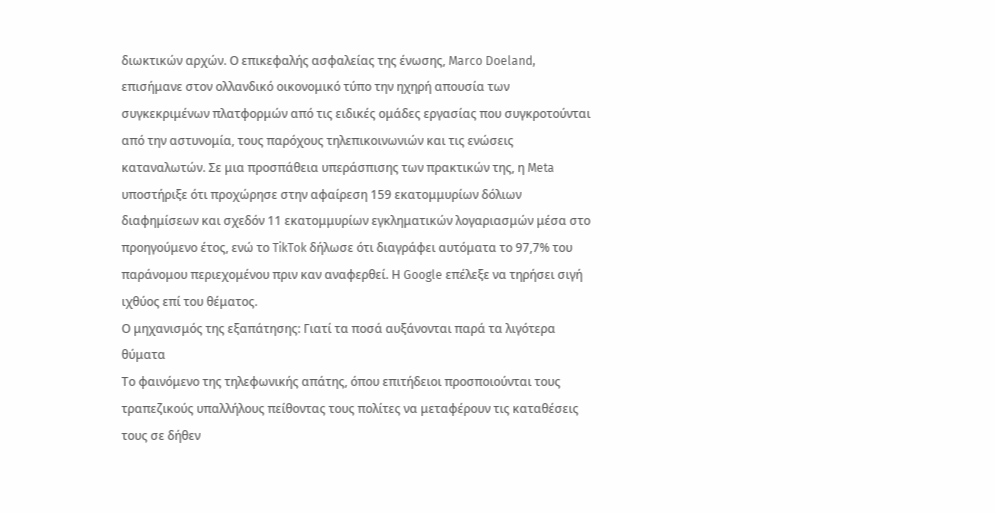διωκτικών αρχών. Ο επικεφαλής ασφαλείας της ένωσης, Marco Doeland, επισήμανε στον ολλανδικό οικονομικό τύπο την ηχηρή απουσία των συγκεκριμένων πλατφορμών από τις ειδικές ομάδες εργασίας που συγκροτούνται από την αστυνομία, τους παρόχους τηλεπικοινωνιών και τις ενώσεις καταναλωτών. Σε μια προσπάθεια υπεράσπισης των πρακτικών της, η Meta υποστήριξε ότι προχώρησε στην αφαίρεση 159 εκατομμυρίων δόλιων διαφημίσεων και σχεδόν 11 εκατομμυρίων εγκληματικών λογαριασμών μέσα στο προηγούμενο έτος, ενώ το TikTok δήλωσε ότι διαγράφει αυτόματα το 97,7% του παράνομου περιεχομένου πριν καν αναφερθεί. Η Google επέλεξε να τηρήσει σιγή ιχθύος επί του θέματος.
Ο μηχανισμός της εξαπάτησης: Γιατί τα ποσά αυξάνονται παρά τα λιγότερα θύματα
Το φαινόμενο της τηλεφωνικής απάτης, όπου επιτήδειοι προσποιούνται τους τραπεζικούς υπαλλήλους πείθοντας τους πολίτες να μεταφέρουν τις καταθέσεις τους σε δήθεν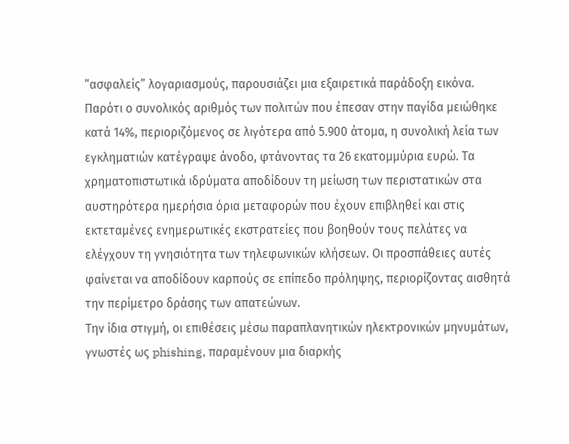“ασφαλείς” λογαριασμούς, παρουσιάζει μια εξαιρετικά παράδοξη εικόνα. Παρότι ο συνολικός αριθμός των πολιτών που έπεσαν στην παγίδα μειώθηκε κατά 14%, περιοριζόμενος σε λιγότερα από 5.900 άτομα, η συνολική λεία των εγκληματιών κατέγραψε άνοδο, φτάνοντας τα 26 εκατομμύρια ευρώ. Τα χρηματοπιστωτικά ιδρύματα αποδίδουν τη μείωση των περιστατικών στα αυστηρότερα ημερήσια όρια μεταφορών που έχουν επιβληθεί και στις εκτεταμένες ενημερωτικές εκστρατείες που βοηθούν τους πελάτες να ελέγχουν τη γνησιότητα των τηλεφωνικών κλήσεων. Οι προσπάθειες αυτές φαίνεται να αποδίδουν καρπούς σε επίπεδο πρόληψης, περιορίζοντας αισθητά την περίμετρο δράσης των απατεώνων.
Την ίδια στιγμή, οι επιθέσεις μέσω παραπλανητικών ηλεκτρονικών μηνυμάτων, γνωστές ως phishing, παραμένουν μια διαρκής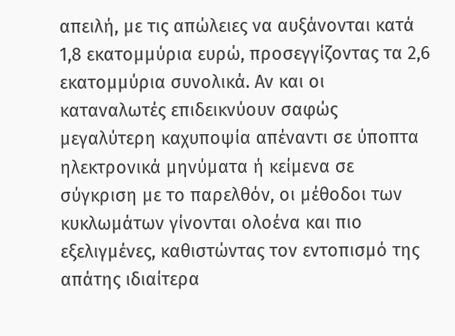απειλή, με τις απώλειες να αυξάνονται κατά 1,8 εκατομμύρια ευρώ, προσεγγίζοντας τα 2,6 εκατομμύρια συνολικά. Αν και οι καταναλωτές επιδεικνύουν σαφώς μεγαλύτερη καχυποψία απέναντι σε ύποπτα ηλεκτρονικά μηνύματα ή κείμενα σε σύγκριση με το παρελθόν, οι μέθοδοι των κυκλωμάτων γίνονται ολοένα και πιο εξελιγμένες, καθιστώντας τον εντοπισμό της απάτης ιδιαίτερα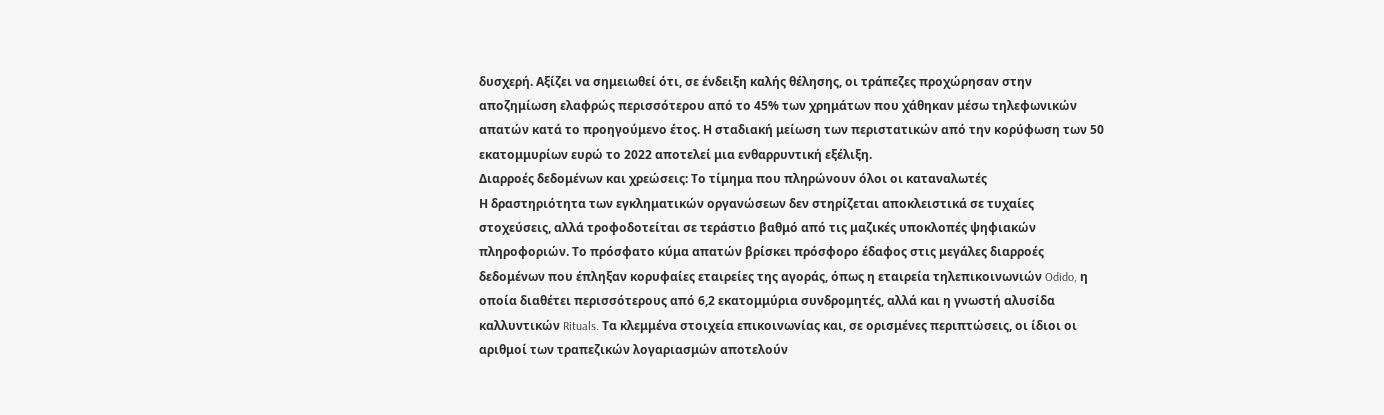δυσχερή. Αξίζει να σημειωθεί ότι, σε ένδειξη καλής θέλησης, οι τράπεζες προχώρησαν στην αποζημίωση ελαφρώς περισσότερου από το 45% των χρημάτων που χάθηκαν μέσω τηλεφωνικών απατών κατά το προηγούμενο έτος. Η σταδιακή μείωση των περιστατικών από την κορύφωση των 50 εκατομμυρίων ευρώ το 2022 αποτελεί μια ενθαρρυντική εξέλιξη.
Διαρροές δεδομένων και χρεώσεις: Το τίμημα που πληρώνουν όλοι οι καταναλωτές
Η δραστηριότητα των εγκληματικών οργανώσεων δεν στηρίζεται αποκλειστικά σε τυχαίες στοχεύσεις, αλλά τροφοδοτείται σε τεράστιο βαθμό από τις μαζικές υποκλοπές ψηφιακών πληροφοριών. Το πρόσφατο κύμα απατών βρίσκει πρόσφορο έδαφος στις μεγάλες διαρροές δεδομένων που έπληξαν κορυφαίες εταιρείες της αγοράς, όπως η εταιρεία τηλεπικοινωνιών Odido, η οποία διαθέτει περισσότερους από 6,2 εκατομμύρια συνδρομητές, αλλά και η γνωστή αλυσίδα καλλυντικών Rituals. Τα κλεμμένα στοιχεία επικοινωνίας και, σε ορισμένες περιπτώσεις, οι ίδιοι οι αριθμοί των τραπεζικών λογαριασμών αποτελούν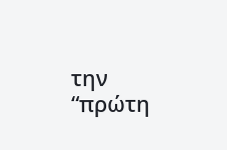την “πρώτη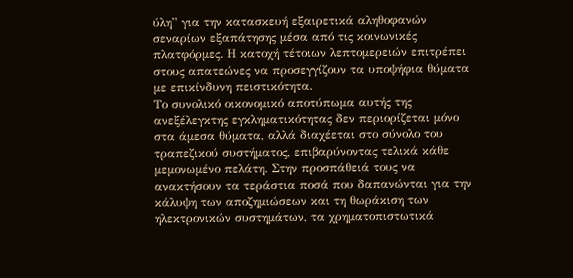ύλη” για την κατασκευή εξαιρετικά αληθοφανών σεναρίων εξαπάτησης μέσα από τις κοινωνικές πλατφόρμες. Η κατοχή τέτοιων λεπτομερειών επιτρέπει στους απατεώνες να προσεγγίζουν τα υποψήφια θύματα με επικίνδυνη πειστικότητα.
Το συνολικό οικονομικό αποτύπωμα αυτής της ανεξέλεγκτης εγκληματικότητας δεν περιορίζεται μόνο στα άμεσα θύματα, αλλά διαχέεται στο σύνολο του τραπεζικού συστήματος, επιβαρύνοντας τελικά κάθε μεμονωμένο πελάτη. Στην προσπάθειά τους να ανακτήσουν τα τεράστια ποσά που δαπανώνται για την κάλυψη των αποζημιώσεων και τη θωράκιση των ηλεκτρονικών συστημάτων, τα χρηματοπιστωτικά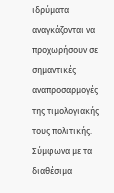ιδρύματα αναγκάζονται να προχωρήσουν σε σημαντικές αναπροσαρμογές της τιμολογιακής τους πολιτικής. Σύμφωνα με τα διαθέσιμα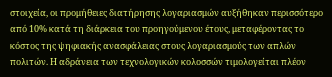στοιχεία, οι προμήθειες διατήρησης λογαριασμών αυξήθηκαν περισσότερο από 10% κατά τη διάρκεια του προηγούμενου έτους, μεταφέροντας το κόστος της ψηφιακής ανασφάλειας στους λογαριασμούς των απλών πολιτών. Η αδράνεια των τεχνολογικών κολοσσών τιμολογείται πλέον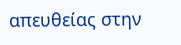απευθείας στην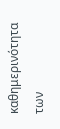καθημερινότητα των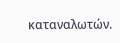καταναλωτών.